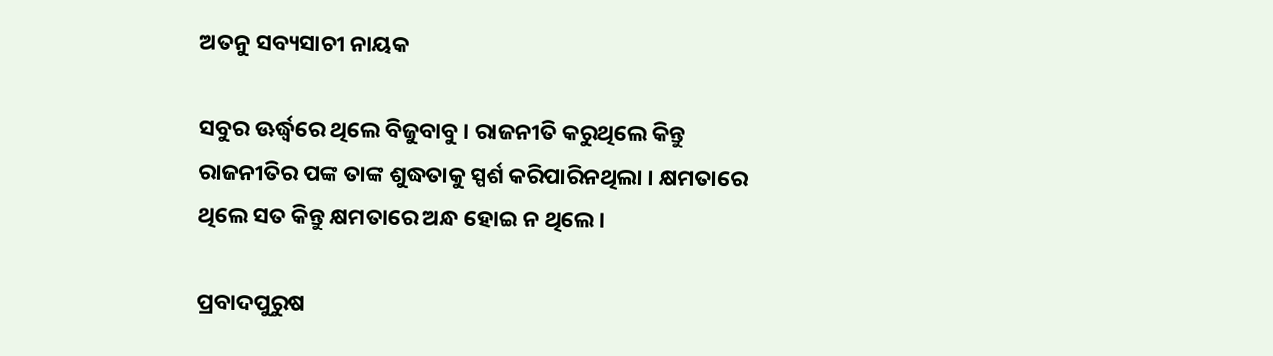ଅତନୁ ସବ୍ୟସାଚୀ ନାୟକ

ସବୁର ଊର୍ଦ୍ଧ୍ୱରେ ଥିଲେ ବିଜୁବାବୁ । ରାଜନୀତି କରୁଥିଲେ କିନ୍ତୁ ରାଜନୀତିର ପଙ୍କ ତାଙ୍କ ଶୁଦ୍ଧତାକୁ ସ୍ପର୍ଶ କରିପାରିନଥିଲା । କ୍ଷମତାରେ ଥିଲେ ସତ କିନ୍ତୁ କ୍ଷମତାରେ ଅନ୍ଧ ହୋଇ ନ ଥିଲେ।

ପ୍ରବାଦପୁରୁଷ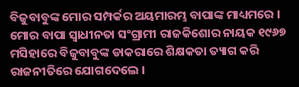ବିଜୁବାବୁଙ୍କ ମୋର ସମ୍ପର୍କର ଅୟମାରମ୍ଭ ବାପାଙ୍କ ମାଧ୍ୟମରେ । ମୋର ବାପା ସ୍ୱାଧୀନତା ସଂଗ୍ରାମୀ ରାଜକିଶୋର ନାୟକ ୧୯୬୭ ମସିହାରେ ବିଜୁବାବୁଙ୍କ ଡାକରାରେ ଶିକ୍ଷକତା ତ୍ୟାଗ କରି ରାଜନୀତିରେ ଯୋଗଦେଲେ ।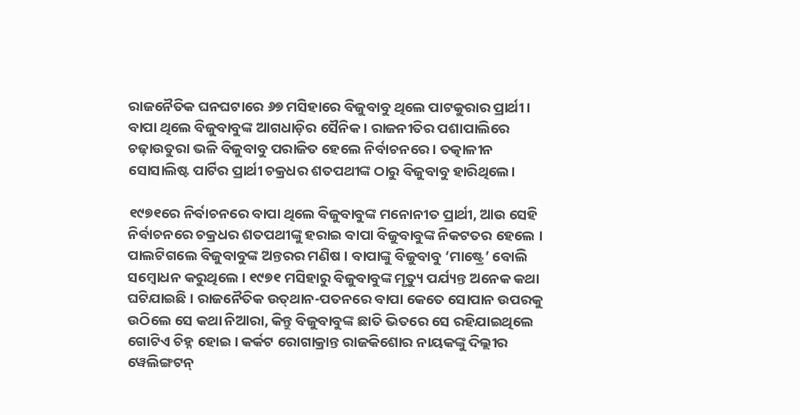ରାଜନୈତିକ ଘନଘଟାରେ ୬୭ ମସିହାରେ ବିଜୁବାବୁ ଥିଲେ ପାଟକୁରାର ପ୍ରାର୍ଥୀ । ବାପା ଥିଲେ ବିଜୁବାବୁଙ୍କ ଆଗଧାଡ଼ିର ସୈନିକ । ରାଜନୀତିର ପଶାପାଲିରେ ଚଢ଼ାଉତୁରା ଭଳି ବିଜୁବାବୁ ପରାଜିତ ହେଲେ ନିର୍ବାଚନରେ । ତତ୍କାଳୀନ ସୋସାଲିଷ୍ଟ ପାର୍ଟିର ପ୍ରାର୍ଥୀ ଚକ୍ରଧର ଶତପଥୀଙ୍କ ଠାରୁ ବିଜୁବାବୁ ହାରିଥିଲେ।

୧୯୭୧ରେ ନିର୍ବାଚନରେ ବାପା ଥିଲେ ବିଜୁବାବୁଙ୍କ ମନୋନୀତ ପ୍ରାର୍ଥୀ, ଆଉ ସେହି ନିର୍ବାଚନରେ ଚକ୍ରଧର ଶତପଥୀଙ୍କୁ ହରାଇ ବାପା ବିଜୁବାବୁଙ୍କ ନିକଟତର ହେଲେ । ପାଲଟିଗଲେ ବିଜୁବାବୁଙ୍କ ଅନ୍ତରର ମଣିଷ । ବାପାଙ୍କୁ ବିଜୁବାବୁ ‘ମାଷ୍ଟ୍ରେ’ ବୋଲି ସମ୍ବୋଧନ କରୁଥିଲେ । ୧୯୭୧ ମସିହାରୁ ବିଜୁବାବୁଙ୍କ ମୃତ୍ୟୁ ପର୍ଯ୍ୟନ୍ତ ଅନେକ କଥା ଘଟିଯାଇଛି । ରାଜନୈତିକ ଉତ୍‌ଥାନ-ପତନରେ ବାପା କେତେ ସୋପାନ ଉପରକୁ ଉଠିଲେ ସେ କଥା ନିଆରା, କିନ୍ତୁ ବିଜୁବାବୁଙ୍କ ଛାତି ଭିତରେ ସେ ରହିଯାଇଥିଲେ ଗୋଟିଏ ଚିହ୍ନ ହୋଇ । କର୍କଟ ରୋଗାକ୍ରାନ୍ତ ରାଜକିଶୋର ନାୟକଙ୍କୁ ଦିଲ୍ଲୀର ୱେଲିଙ୍ଗଟନ୍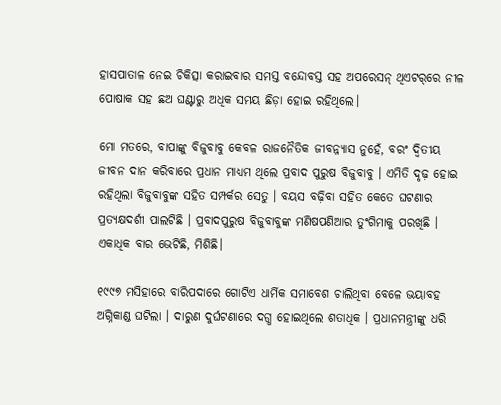ହାସପାତାଳ ନେଇ ଚିକିତ୍ସା କରାଇବାର ସମସ୍ତ ବନ୍ଦୋବସ୍ତ ସହ ଅପରେସନ୍ ଥିଏଟର୍‌ରେ ନୀଳ ପୋଷାକ ସହ ଛଅ ଘଣ୍ଟାରୁ ଅଧିକ ସମୟ ଛିଡ଼ା ହୋଇ ରହିଥିଲେ।

ମୋ ମତରେ, ବାପାଙ୍କୁ ବିଜୁବାବୁ କେବଳ ରାଜନୈତିକ ଜୀବନ୍ନ୍ୟାସ ନୁହେଁ, ବରଂ ଦ୍ୱିତୀୟ ଜୀବନ ଦାନ କରିବାରେ ପ୍ରଧାନ ମାଧ୍ୟମ ଥିଲେ ପ୍ରବାଦ ପୁରୁଷ ବିଜୁବାବୁ । ଏମିତି ଦୃଢ଼ ହୋଇ ରହିଥିଲା ବିଜୁବାବୁଙ୍କ ସହିତ ସମ୍ପର୍କର ସେତୁ । ବୟସ ବଢ଼ିବା ସହିତ କେତେ ଘଟଣାର ପ୍ରତ୍ୟକ୍ଷଦର୍ଶୀ ପାଲଟିଛି । ପ୍ରବାଦପୁରୁଷ ବିଜୁବାବୁଙ୍କ ମଣିଷପଣିଆର ତୁଂଗିମାକୁ ପରଖିଛି । ଏକାଧିକ ବାର ଭେଟିଛି, ମିଶିଛି।

୧୯୯୭ ମସିହାରେ ବାରିପଦାରେ ଗୋଟିଏ ଧାର୍ମିକ ସମାବେଶ ଚାଲିଥିବା ବେଳେ ଭୟାବହ ଅଗ୍ନିକାଣ୍ଡ ଘଟିଲା । ଦାରୁଣ ଦୁର୍ଘଟଣାରେ ଦଗ୍ଧ ହୋଇଥିଲେ ଶତାଧିକ । ପ୍ରଧାନମନ୍ତ୍ରୀଙ୍କୁ ଧରି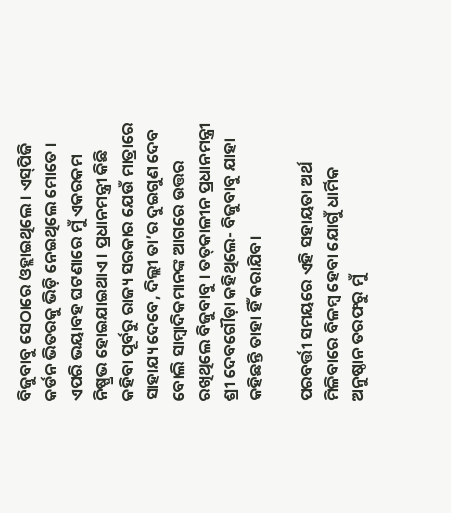ବିଜୁବାବୁ ସେଠାରେ ଓହ୍ଲାଇଥିଲେ । ଏସ୍‌ପିଜି କର୍ଡନ ଭିତରକୁ ଭିଡ଼ି ନେଇଥିଲେ ମୋତେ । ଏପରି ଭୟାବହ ଘଟଣାରେ ମୁଁ ଏକରକମ ନିଷ୍ପ୍ରଭ ହୋଇଯାଇଥାଏ । ପ୍ରଧାନମନ୍ତ୍ରୀ କିଛି କହିବା ପୂର୍ବରୁ ରାଜ୍ୟ ସରକାର ଯେଉଁ ମାତ୍ରାରେ ସାହାଯ୍ୟ ଦେବେ, ଦିଲ୍ଲୀ ତା’ର ଦୁଇଗୁଣ ଦେବ ବୋଲି ସାମ୍ବାଦିକମାନଙ୍କ ଆଗରେ ଉତ୍ତର ରଖିଥିଲେ ବିଜୁବାବୁ । ତତ୍‌କାଳୀନ ପ୍ରଧାନମନ୍ତ୍ରୀ ଶ୍ରୀ ଦେବଗୌଡ଼ା କହିଥିଲେ- ବିଜୁବାବୁ ଯାହା କହିଛନ୍ତି ତାହା ହିଁ କରାଯିବ।

ପରବର୍ତ୍ତୀ ସମୟରେ ଏହି ସହାୟତା ଅର୍ଥ ମିଳିବାରେ ବିଳମ୍ବ ହେବା ଯୋଗୁଁ ଧାର୍ମିକ ଅନୁଷ୍ଠାନ ତରଫରୁ ମୁଁ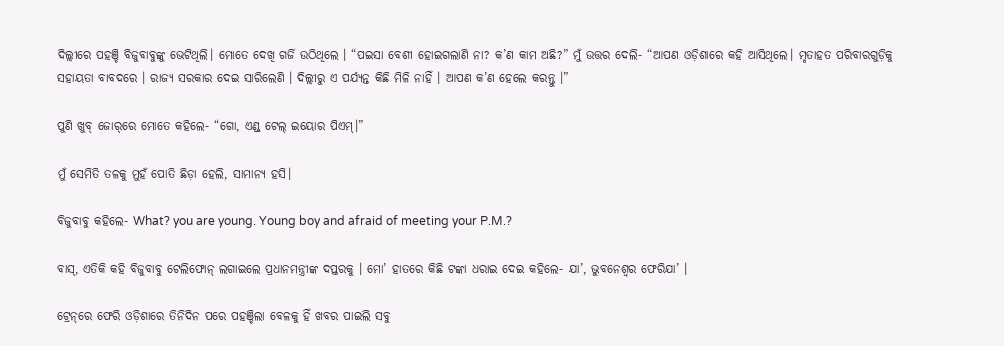ଦିଲ୍ଲୀରେ ପହଞ୍ଚି ବିଜୁବାବୁଙ୍କୁ ଭେଟିଥିଲି। ମୋତେ ଦେଖି ଗର୍ଜି ଉଠିଥିଲେ । “ପଇସା ବେଶୀ ହୋଇଗଲାଣି ନା? କ’ଣ କାମ ଅଛି?” ମୁଁ ଉତ୍ତର ଦେଲି- “ଆପଣ ଓଡ଼ିଶାରେ କହି ଆସିଥିଲେ। ମୃତାହତ ପରିବାରଗୁଡ଼ିକୁ ସହାୟତା ବାବଦରେ । ରାଜ୍ୟ ସରକାର ଦେଇ ସାରିଲେଣି । ଦିଲ୍ଲୀରୁ ଏ ପର୍ଯ୍ୟନ୍ତ କିଛି ମିଳି ନାହିଁ । ଆପଣ କ’ଣ ହେଲେ କରନ୍ତୁ ।”

ପୁଣି ଖୁବ୍ ଜୋର୍‌ରେ ମୋତେ କହିଲେ- “ଗୋ, ଏଣ୍ଡ୍ ଟେଲ୍ ଇୟୋର ପିଏମ୍।”

ମୁଁ ସେମିତି ତଳକୁ ମୁହଁ ପୋତି ଛିଡ଼ା ହେଲି, ସାମାନ୍ୟ ହସି।

ବିଜୁବାବୁ କହିଲେ- What? you are young. Young boy and afraid of meeting your P.M.?

ବାସ୍, ଏତିକି କହି ବିଜୁବାବୁ ଟେଲିଫୋନ୍ ଲଗାଇଲେ ପ୍ରଧାନମନ୍ତ୍ରୀଙ୍କ ଦପ୍ତରକୁ । ମୋ’ ହାତରେ କିଛି ଟଙ୍କା ଧରାଇ ଦେଇ କହିଲେ- ଯା’, ଭୁବନେଶ୍ୱର ଫେରିଯା’ ।

ଟ୍ରେନ୍‌ରେ ଫେରି ଓଡ଼ିଶାରେ ତିନିଦିନ ପରେ ପହଞ୍ଚିଲା ବେଳକୁ ହିଁ ଖବର ପାଇଲି ସବୁ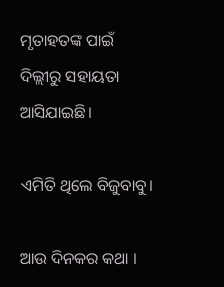ମୃତାହତଙ୍କ ପାଇଁ ଦିଲ୍ଲୀରୁ ସହାୟତା ଆସିଯାଇଛି।

ଏମିତି ଥିଲେ ବିଜୁବାବୁ।

ଆଉ ଦିନକର କଥା ।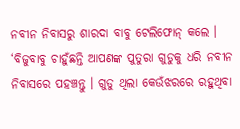ନବୀନ ନିବାସରୁ ଶାରଦା ବାବୁ ଟେଲିଫୋନ୍ କଲେ । ‘ବିଜୁବାବୁ ଚାହୁଁଛନ୍ତି ଆପଣଙ୍କ ପୁତୁରା ଗୁଡୁକୁ ଧରି ନବୀନ ନିବାସରେ ପହଞ୍ଚନ୍ତୁ । ଗୁଡୁ ଥିଲା କେଉଁଝରରେ ରହୁଥିବା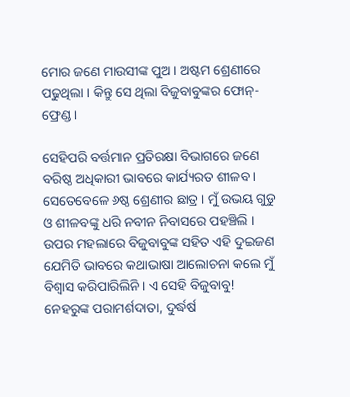ମୋର ଜଣେ ମାଉସୀଙ୍କ ପୁଅ । ଅଷ୍ଟମ ଶ୍ରେଣୀରେ ପଢୁଥିଲା । କିନ୍ତୁ ସେ ଥିଲା ବିଜୁବାବୁଙ୍କର ଫୋନ୍-ଫ୍ରେଣ୍ଡ।

ସେହିପରି ବର୍ତ୍ତମାନ ପ୍ରତିରକ୍ଷା ବିଭାଗରେ ଜଣେ ବରିଷ୍ଠ ଅଧିକାରୀ ଭାବରେ କାର୍ଯ୍ୟରତ ଶୀଳବ । ସେତେବେଳେ ୬ଷ୍ଠ ଶ୍ରେଣୀର ଛାତ୍ର । ମୁଁ ଉଭୟ ଗୁଡୁ ଓ ଶୀଳବଙ୍କୁ ଧରି ନବୀନ ନିବାସରେ ପହଞ୍ଚିଲି । ଉପର ମହଲାରେ ବିଜୁବାବୁଙ୍କ ସହିତ ଏହି ଦୁଇଜଣ ଯେମିତି ଭାବରେ କଥାଭାଷା ଆଲୋଚନା କଲେ ମୁଁ ବିଶ୍ୱାସ କରିପାରିଲିନି । ଏ ସେହି ବିଜୁବାବୁ! ନେହରୁଙ୍କ ପରାମର୍ଶଦାତା, ଦୁର୍ଦ୍ଧର୍ଷ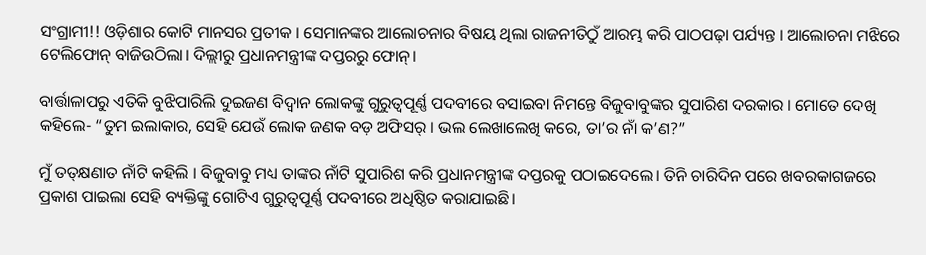ସଂଗ୍ରାମୀ!! ଓଡ଼ିଶାର କୋଟି ମାନସର ପ୍ରତୀକ । ସେମାନଙ୍କର ଆଲୋଚନାର ବିଷୟ ଥିଲା ରାଜନୀତିଠୁଁ ଆରମ୍ଭ କରି ପାଠପଢ଼ା ପର୍ଯ୍ୟନ୍ତ । ଆଲୋଚନା ମଝିରେ ଟେଲିଫୋନ୍ ବାଜିଉଠିଲା। ଦିଲ୍ଲୀରୁ ପ୍ରଧାନମନ୍ତ୍ରୀଙ୍କ ଦପ୍ତରରୁ ଫୋନ୍।

ବାର୍ତ୍ତାଳାପରୁ ଏତିକି ବୁଝିପାରିଲି ଦୁଇଜଣ ବିଦ୍ୱାନ ଲୋକଙ୍କୁ ଗୁରୁତ୍ୱପୂର୍ଣ୍ଣ ପଦବୀରେ ବସାଇବା ନିମନ୍ତେ ବିଜୁବାବୁଙ୍କର ସୁପାରିଶ ଦରକାର । ମୋତେ ଦେଖି କହିଲେ- “ତୁମ ଇଲାକାର, ସେହି ଯେଉଁ ଲୋକ ଜଣକ ବଡ଼ ଅଫିସର୍ । ଭଲ ଲେଖାଲେଖି କରେ, ତା’ର ନାଁ କ’ଣ?”

ମୁଁ ତତ୍‍କ୍ଷଣାତ ନାଁଟି କହିଲି । ବିଜୁବାବୁ ମଧ୍ୟ ତାଙ୍କର ନାଁଟି ସୁପାରିଶ କରି ପ୍ରଧାନମନ୍ତ୍ରୀଙ୍କ ଦପ୍ତରକୁ ପଠାଇଦେଲେ। ତିନି ଚାରିଦିନ ପରେ ଖବରକାଗଜରେ ପ୍ରକାଶ ପାଇଲା ସେହି ବ୍ୟକ୍ତିଙ୍କୁ ଗୋଟିଏ ଗୁରୁତ୍ୱପୂର୍ଣ୍ଣ ପଦବୀରେ ଅଧିଷ୍ଠିତ କରାଯାଇଛି।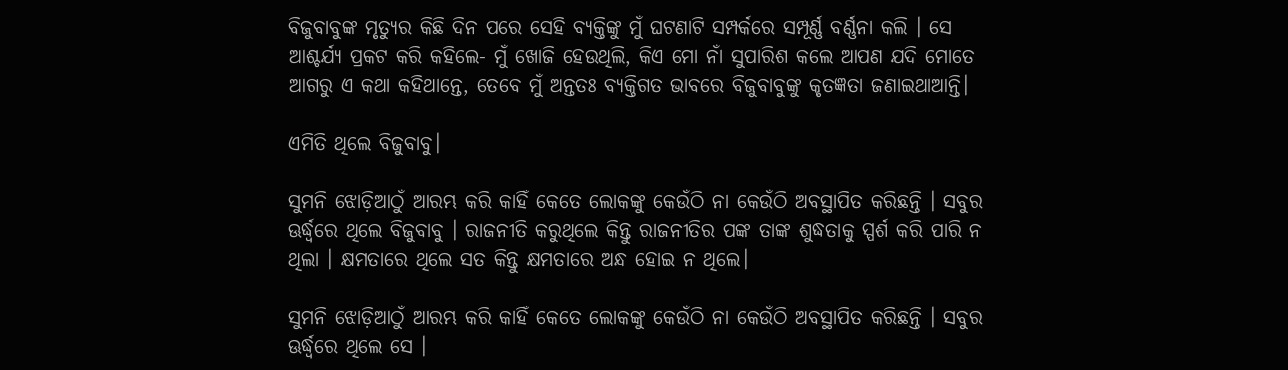ବିଜୁବାବୁଙ୍କ ମୃତ୍ୟୁର କିଛି ଦିନ ପରେ ସେହି ବ୍ୟକ୍ତିଙ୍କୁ ମୁଁ ଘଟଣାଟି ସମ୍ପର୍କରେ ସମ୍ପୂର୍ଣ୍ଣ ବର୍ଣ୍ଣନା କଲି । ସେ ଆଶ୍ଚର୍ଯ୍ୟ ପ୍ରକଟ କରି କହିଲେ- ମୁଁ ଖୋଜି ହେଉଥିଲି, କିଏ ମୋ ନାଁ ସୁପାରିଶ କଲେ ଆପଣ ଯଦି ମୋତେ ଆଗରୁ ଏ କଥା କହିଥାନ୍ତେ, ତେବେ ମୁଁ ଅନ୍ତତଃ ବ୍ୟକ୍ତିଗତ ଭାବରେ ବିଜୁବାବୁଙ୍କୁ କୃତଜ୍ଞତା ଜଣାଇଥାଆନ୍ତି।

ଏମିତି ଥିଲେ ବିଜୁବାବୁ।

ସୁମନି ଝୋଡ଼ିଆଠୁଁ ଆରମ୍ଭ କରି କାହିଁ କେତେ ଲୋକଙ୍କୁ କେଉଁଠି ନା କେଉଁଠି ଅବସ୍ଥାପିତ କରିଛନ୍ତି । ସବୁର ଊର୍ଦ୍ଧ୍ୱରେ ଥିଲେ ବିଜୁବାବୁ । ରାଜନୀତି କରୁଥିଲେ କିନ୍ତୁ ରାଜନୀତିର ପଙ୍କ ତାଙ୍କ ଶୁଦ୍ଧତାକୁ ସ୍ପର୍ଶ କରି ପାରି ନ ଥିଲା । କ୍ଷମତାରେ ଥିଲେ ସତ କିନ୍ତୁ କ୍ଷମତାରେ ଅନ୍ଧ ହୋଇ ନ ଥିଲେ।

ସୁମନି ଝୋଡ଼ିଆଠୁଁ ଆରମ୍ଭ କରି କାହିଁ କେତେ ଲୋକଙ୍କୁ କେଉଁଠି ନା କେଉଁଠି ଅବସ୍ଥାପିତ କରିଛନ୍ତି । ସବୁର ଊର୍ଦ୍ଧ୍ୱରେ ଥିଲେ ସେ ।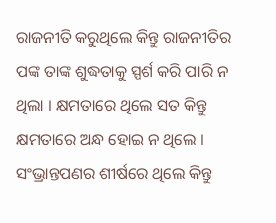ରାଜନୀତି କରୁଥିଲେ କିନ୍ତୁ ରାଜନୀତିର ପଙ୍କ ତାଙ୍କ ଶୁଦ୍ଧତାକୁ ସ୍ପର୍ଶ କରି ପାରି ନ ଥିଲା । କ୍ଷମତାରେ ଥିଲେ ସତ କିନ୍ତୁ କ୍ଷମତାରେ ଅନ୍ଧ ହୋଇ ନ ଥିଲେ । ସଂଭ୍ରାନ୍ତପଣର ଶୀର୍ଷରେ ଥିଲେ କିନ୍ତୁ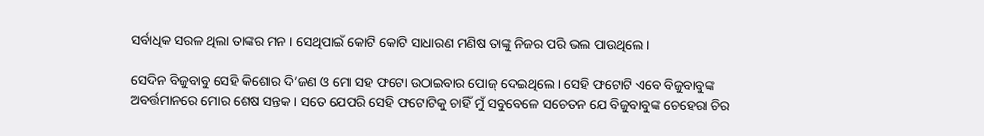ସର୍ବାଧିକ ସରଳ ଥିଲା ତାଙ୍କର ମନ । ସେଥିପାଇଁ କୋଟି କୋଟି ସାଧାରଣ ମଣିଷ ତାଙ୍କୁ ନିଜର ପରି ଭଲ ପାଉଥିଲେ।

ସେଦିନ ବିଜୁବାବୁ ସେହି କିଶୋର ଦି’ଜଣ ଓ ମୋ ସହ ଫଟୋ ଉଠାଇବାର ପୋଜ୍ ଦେଇଥିଲେ । ସେହି ଫଟୋଟି ଏବେ ବିଜୁବାବୁଙ୍କ ଅବର୍ତ୍ତମାନରେ ମୋର ଶେଷ ସନ୍ତକ । ସତେ ଯେପରି ସେହି ଫଟୋଟିକୁ ଚାହିଁ ମୁଁ ସବୁବେଳେ ସଚେତନ ଯେ ବିଜୁବାବୁଙ୍କ ଚେହେରା ଚିର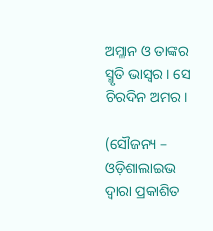ଅମ୍ଳାନ ଓ ତାଙ୍କର ସ୍ମୃତି ଭାସ୍ୱର । ସେ ଚିରଦିନ ଅମର।

(ସୌଜନ୍ୟ – ଓଡ଼ିଶାଲାଇଭ ଦ୍ୱାରା ପ୍ରକାଶିତ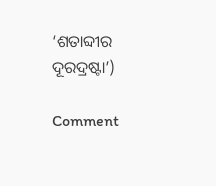‘ଶତାବ୍ଦୀର ଦୂରଦ୍ରଷ୍ଟା’)

Comment